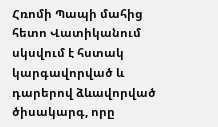Հռոմի Պապի մահից հետո Վատիկանում սկսվում է հստակ կարգավորված և դարերով ձևավորված ծիսակարգ, որը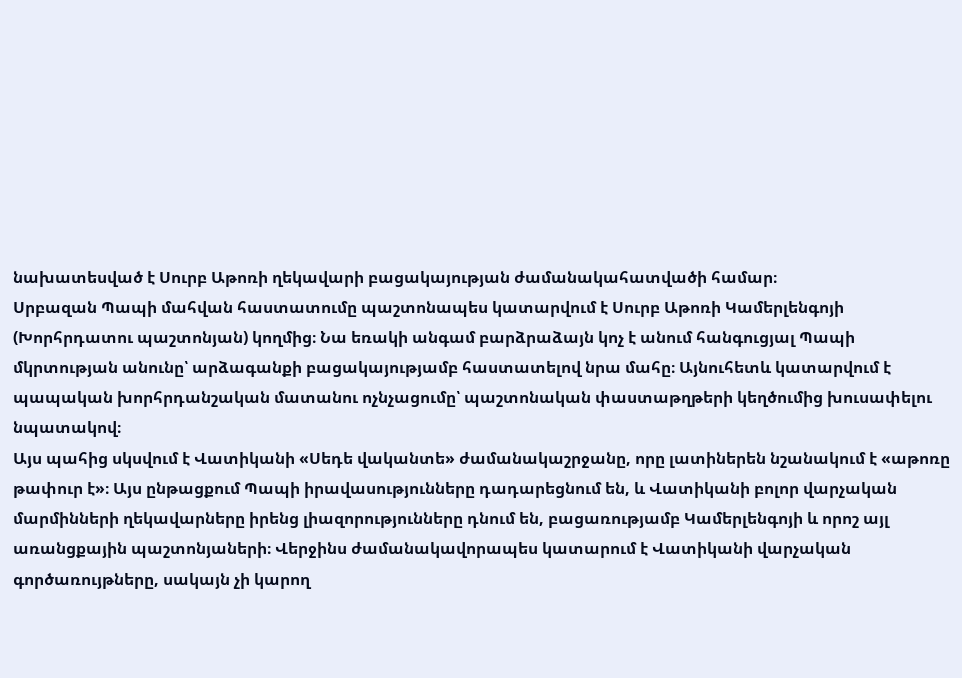նախատեսված է Սուրբ Աթոռի ղեկավարի բացակայության ժամանակահատվածի համար։
Սրբազան Պապի մահվան հաստատումը պաշտոնապես կատարվում է Սուրբ Աթոռի Կամերլենգոյի (Խորհրդատու պաշտոնյան) կողմից։ Նա եռակի անգամ բարձրաձայն կոչ է անում հանգուցյալ Պապի մկրտության անունը՝ արձագանքի բացակայությամբ հաստատելով նրա մահը։ Այնուհետև կատարվում է պապական խորհրդանշական մատանու ոչնչացումը՝ պաշտոնական փաստաթղթերի կեղծումից խուսափելու նպատակով։
Այս պահից սկսվում է Վատիկանի «Սեդե վականտե» ժամանակաշրջանը, որը լատիներեն նշանակում է «աթոռը թափուր է»։ Այս ընթացքում Պապի իրավասությունները դադարեցնում են, և Վատիկանի բոլոր վարչական մարմինների ղեկավարները իրենց լիազորությունները դնում են, բացառությամբ Կամերլենգոյի և որոշ այլ առանցքային պաշտոնյաների։ Վերջինս ժամանակավորապես կատարում է Վատիկանի վարչական գործառույթները, սակայն չի կարող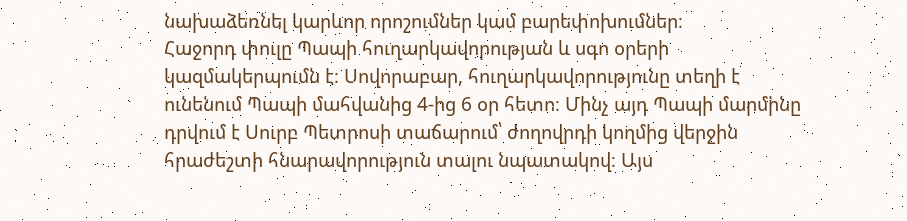նախաձեռնել կարևոր որոշումներ կամ բարեփոխումներ։
Հաջորդ փուլը Պապի հուղարկավորության և սգո օրերի կազմակերպումն է։ Սովորաբար, հուղարկավորությունը տեղի է ունենում Պապի մահվանից 4-ից 6 օր հետո։ Մինչ այդ Պապի մարմինը դրվում է Սուրբ Պետրոսի տաճարում՝ ժողովրդի կողմից վերջին հրաժեշտի հնարավորություն տալու նպատակով։ Այս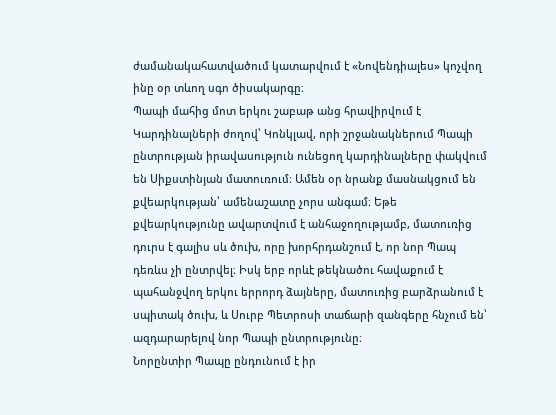ժամանակահատվածում կատարվում է «Նովենդիալես» կոչվող ինը օր տևող սգո ծիսակարգը։
Պապի մահից մոտ երկու շաբաթ անց հրավիրվում է Կարդինալների ժողով՝ Կոնկլավ, որի շրջանակներում Պապի ընտրության իրավասություն ունեցող կարդինալները փակվում են Սիքստինյան մատուռում։ Ամեն օր նրանք մասնակցում են քվեարկության՝ ամենաշատը չորս անգամ։ Եթե քվեարկությունը ավարտվում է անհաջողությամբ, մատուռից դուրս է գալիս սև ծուխ, որը խորհրդանշում է, որ նոր Պապ դեռևս չի ընտրվել։ Իսկ երբ որևէ թեկնածու հավաքում է պահանջվող երկու երրորդ ձայները, մատուռից բարձրանում է սպիտակ ծուխ, և Սուրբ Պետրոսի տաճարի զանգերը հնչում են՝ ազդարարելով նոր Պապի ընտրությունը։
Նորընտիր Պապը ընդունում է իր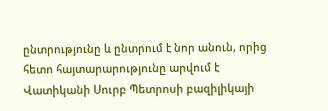ընտրությունը և ընտրում է նոր անուն, որից հետո հայտարարությունը արվում է Վատիկանի Սուրբ Պետրոսի բազիլիկայի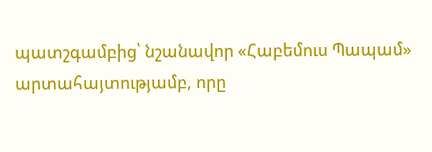պատշգամբից՝ նշանավոր «Հաբեմուս Պապամ» արտահայտությամբ, որը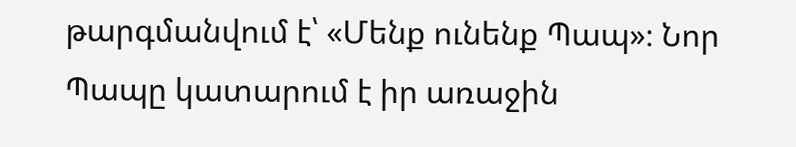թարգմանվում է՝ «Մենք ունենք Պապ»։ Նոր Պապը կատարում է իր առաջին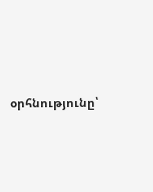օրհնությունը՝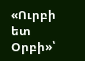«Ուրբի ետ Օրբի»՝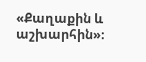«Քաղաքին և աշխարհին»։